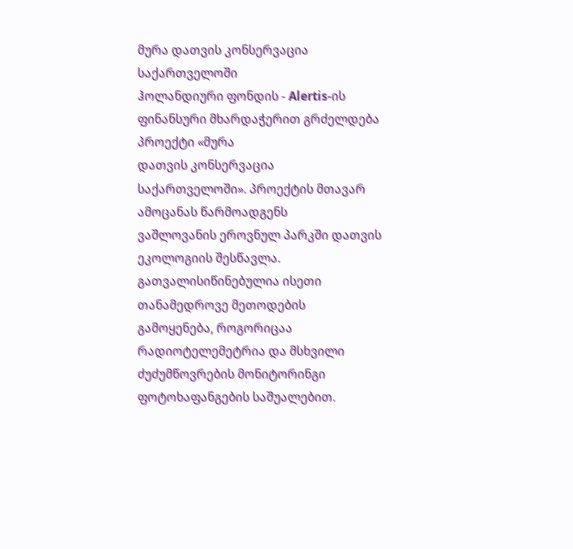მურა დათვის კონსერვაცია საქართველოში
ჰოლანდიური ფონდის - Alertis-ის ფინანსური მხარდაჭერით გრძელდება პროექტი «მურა
დათვის კონსერვაცია საქართველოში». პროექტის მთავარ ამოცანას წარმოადგენს
ვაშლოვანის ეროვნულ პარკში დათვის ეკოლოგიის შესწავლა. გათვალისიწინებულია ისეთი
თანამედროვე მეთოდების გამოყენება, როგორიცაა რადიოტელემეტრია და მსხვილი
ძუძუმწოვრების მონიტორინგი ფოტოხაფანგების საშუალებით.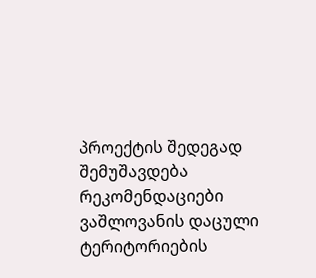პროექტის შედეგად
შემუშავდება რეკომენდაციები ვაშლოვანის დაცული ტერიტორიების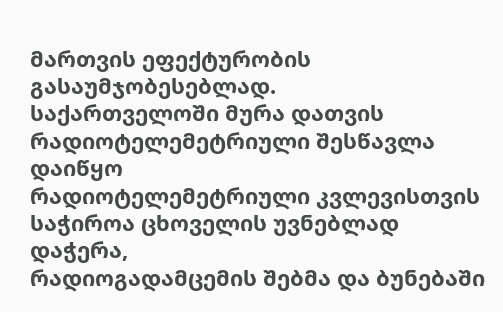მართვის ეფექტურობის
გასაუმჯობესებლად.
საქართველოში მურა დათვის რადიოტელემეტრიული შესწავლა დაიწყო
რადიოტელემეტრიული კვლევისთვის საჭიროა ცხოველის უვნებლად დაჭერა,
რადიოგადამცემის შებმა და ბუნებაში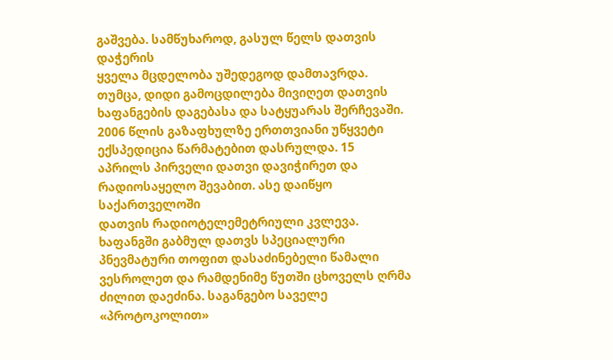გაშვება. სამწუხაროდ, გასულ წელს დათვის დაჭერის
ყველა მცდელობა უშედეგოდ დამთავრდა. თუმცა, დიდი გამოცდილება მივიღეთ დათვის
ხაფანგების დაგებასა და სატყუარას შერჩევაში.
2006 წლის გაზაფხულზე ერთთვიანი უწყვეტი ექსპედიცია წარმატებით დასრულდა. 15
აპრილს პირველი დათვი დავიჭირეთ და რადიოსაყელო შევაბით. ასე დაიწყო საქართველოში
დათვის რადიოტელემეტრიული კვლევა.
ხაფანგში გაბმულ დათვს სპეციალური პნევმატური თოფით დასაძინებელი წამალი
ვესროლეთ და რამდენიმე წუთში ცხოველს ღრმა ძილით დაეძინა. საგანგებო საველე «პროტოკოლით»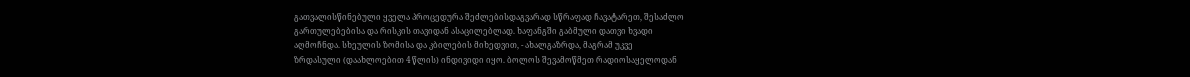გათვალისწინებული ყველა პროცედურა შეძლებისდაგვარად სწრაფად ჩავატარეთ, შესაძლო
გართულებებისა და რისკის თავიდან ასაცილებლად. ხაფანგში გაბმული დათვი ხვადი
აღმოჩნდა. სხეულის ზომისა და კბილების მიხედვით, - ახალგაზრდა, მაგრამ უკვე
ზრდასული (დაახლოებით 4 წლის) ინდივიდი იყო. ბოლოს შევამოწმეთ რადიოსაყელოდან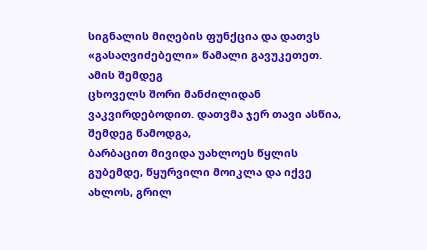სიგნალის მიღების ფუნქცია და დათვს «გასაღვიძებელი» წამალი გავუკეთეთ. ამის შემდეგ
ცხოველს შორი მანძილიდან ვაკვირდებოდით. დათვმა ჯერ თავი ასწია, შემდეგ წამოდგა,
ბარბაცით მივიდა უახლოეს წყლის გუბემდე, წყურვილი მოიკლა და იქვე ახლოს, გრილ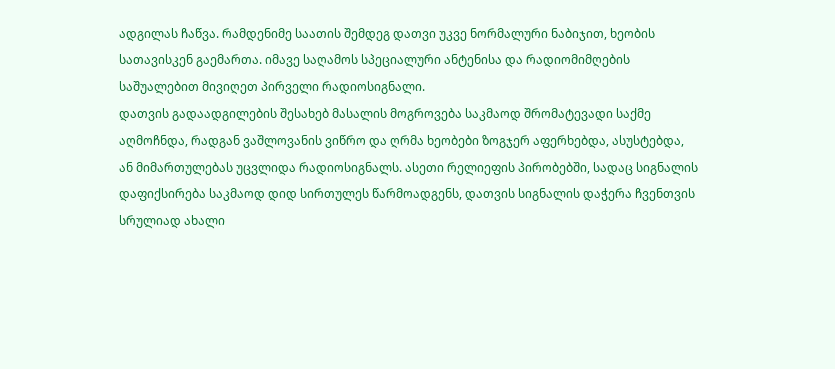ადგილას ჩაწვა. რამდენიმე საათის შემდეგ დათვი უკვე ნორმალური ნაბიჯით, ხეობის
სათავისკენ გაემართა. იმავე საღამოს სპეციალური ანტენისა და რადიომიმღების
საშუალებით მივიღეთ პირველი რადიოსიგნალი.
დათვის გადაადგილების შესახებ მასალის მოგროვება საკმაოდ შრომატევადი საქმე
აღმოჩნდა, რადგან ვაშლოვანის ვიწრო და ღრმა ხეობები ზოგჯერ აფერხებდა, ასუსტებდა,
ან მიმართულებას უცვლიდა რადიოსიგნალს. ასეთი რელიეფის პირობებში, სადაც სიგნალის
დაფიქსირება საკმაოდ დიდ სირთულეს წარმოადგენს, დათვის სიგნალის დაჭერა ჩვენთვის
სრულიად ახალი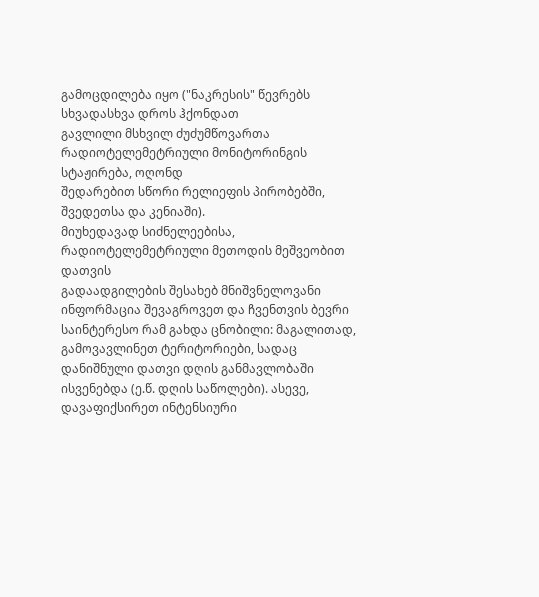გამოცდილება იყო ("ნაკრესის" წევრებს სხვადასხვა დროს ჰქონდათ
გავლილი მსხვილ ძუძუმწოვართა რადიოტელემეტრიული მონიტორინგის სტაჟირება, ოღონდ
შედარებით სწორი რელიეფის პირობებში, შვედეთსა და კენიაში).
მიუხედავად სიძნელეებისა, რადიოტელემეტრიული მეთოდის მეშვეობით დათვის
გადაადგილების შესახებ მნიშვნელოვანი ინფორმაცია შევაგროვეთ და ჩვენთვის ბევრი
საინტერესო რამ გახდა ცნობილი: მაგალითად, გამოვავლინეთ ტერიტორიები, სადაც
დანიშნული დათვი დღის განმავლობაში ისვენებდა (ე.წ. დღის საწოლები). ასევე,
დავაფიქსირეთ ინტენსიური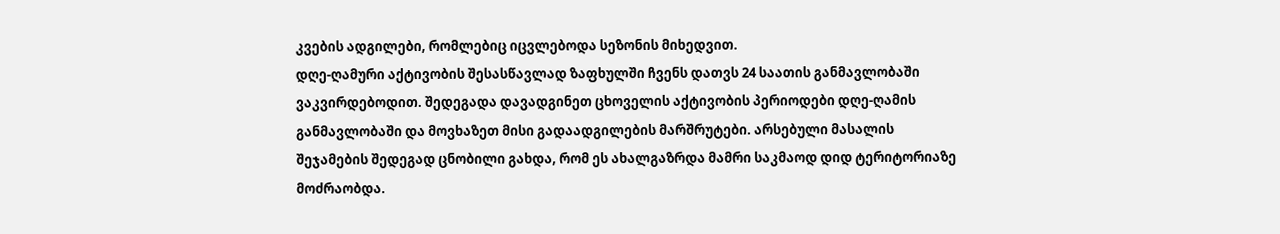კვების ადგილები, რომლებიც იცვლებოდა სეზონის მიხედვით.
დღე-ღამური აქტივობის შესასწავლად ზაფხულში ჩვენს დათვს 24 საათის განმავლობაში
ვაკვირდებოდით. შედეგადა დავადგინეთ ცხოველის აქტივობის პერიოდები დღე-ღამის
განმავლობაში და მოვხაზეთ მისი გადაადგილების მარშრუტები. არსებული მასალის
შეჯამების შედეგად ცნობილი გახდა, რომ ეს ახალგაზრდა მამრი საკმაოდ დიდ ტერიტორიაზე
მოძრაობდა.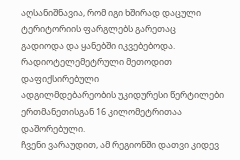აღსანიშნავია, რომ იგი ხშირად დაცული ტერიტორიის ფარგლებს გარეთაც
გადიოდა და ყანებში იკვებებოდა. რადიოტელემეტრული მეთოდით დაფიქსირებული
ადგილმდებარეობის უკიდურესი წერტილები ერთმანეთისგან 16 კილომეტრითაა დაშორებული.
ჩვენი ვარაუდით, ამ რეგიონში დათვი კიდევ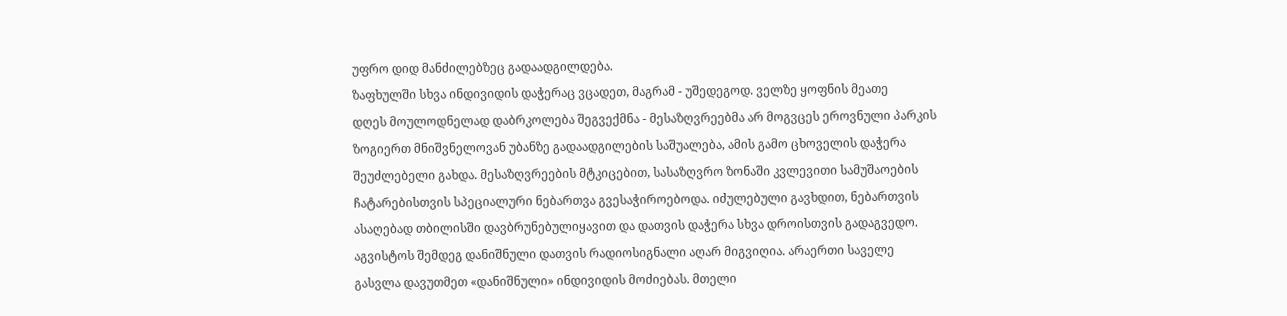უფრო დიდ მანძილებზეც გადაადგილდება.
ზაფხულში სხვა ინდივიდის დაჭერაც ვცადეთ, მაგრამ - უშედეგოდ. ველზე ყოფნის მეათე
დღეს მოულოდნელად დაბრკოლება შეგვექმნა - მესაზღვრეებმა არ მოგვცეს ეროვნული პარკის
ზოგიერთ მნიშვნელოვან უბანზე გადაადგილების საშუალება, ამის გამო ცხოველის დაჭერა
შეუძლებელი გახდა. მესაზღვრეების მტკიცებით, სასაზღვრო ზონაში კვლევითი სამუშაოების
ჩატარებისთვის სპეციალური ნებართვა გვესაჭიროებოდა. იძულებული გავხდით, ნებართვის
ასაღებად თბილისში დავბრუნებულიყავით და დათვის დაჭერა სხვა დროისთვის გადაგვედო.
აგვისტოს შემდეგ დანიშნული დათვის რადიოსიგნალი აღარ მიგვიღია. არაერთი საველე
გასვლა დავუთმეთ «დანიშნული» ინდივიდის მოძიებას. მთელი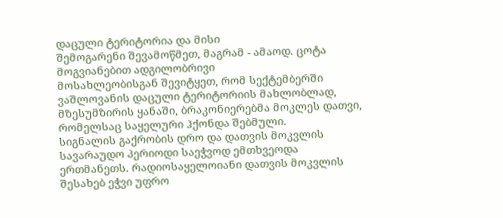დაცული ტერიტორია და მისი
შემოგარენი შევამოწმეთ, მაგრამ - ამაოდ. ცოტა მოგვიანებით ადგილობრივი
მოსახლეობისგან შევიტყეთ, რომ სექტემბერში ვაშლოვანის დაცული ტერიტორიის მახლობლად,
მზესუმზირის ყანაში, ბრაკონიერებმა მოკლეს დათვი, რომელსაც საყელური ჰქონდა შებმული.
სიგნალის გაქრობის დრო და დათვის მოკვლის სავარაუდო პერიოდი საეჭვოდ ემთხვეოდა
ერთმანეთს. რადიოსაყელოიანი დათვის მოკვლის შესახებ ეჭვი უფრო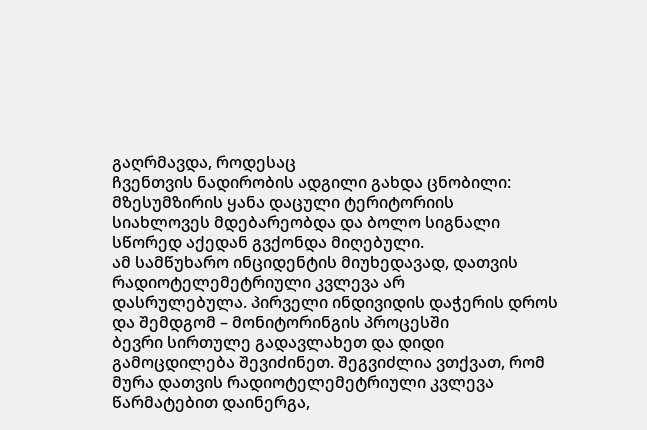გაღრმავდა, როდესაც
ჩვენთვის ნადირობის ადგილი გახდა ცნობილი: მზესუმზირის ყანა დაცული ტერიტორიის
სიახლოვეს მდებარეობდა და ბოლო სიგნალი სწორედ აქედან გვქონდა მიღებული.
ამ სამწუხარო ინციდენტის მიუხედავად, დათვის რადიოტელემეტრიული კვლევა არ
დასრულებულა. პირველი ინდივიდის დაჭერის დროს და შემდგომ – მონიტორინგის პროცესში
ბევრი სირთულე გადავლახეთ და დიდი გამოცდილება შევიძინეთ. შეგვიძლია ვთქვათ, რომ
მურა დათვის რადიოტელემეტრიული კვლევა წარმატებით დაინერგა,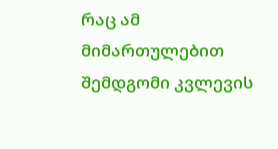რაც ამ მიმართულებით
შემდგომი კვლევის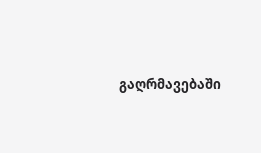გაღრმავებაში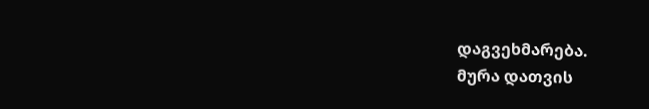დაგვეხმარება.
მურა დათვის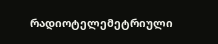რადიოტელემეტრიული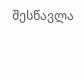შესწავლა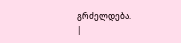გრძელდება.
|